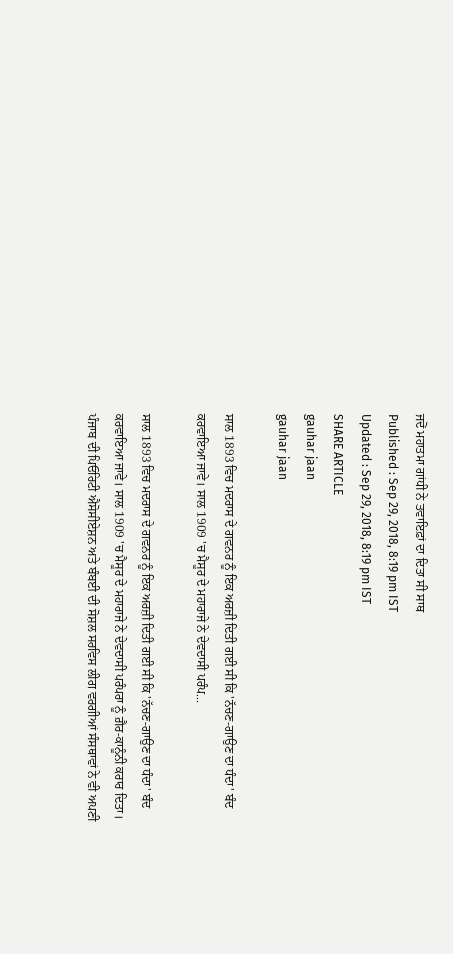ਜਦੋਂ ਮਹਾਤਮਾ ਗਾਂਧੀ ਨੇ ਤਵਾਇਫ਼ਾਂ ਦਾ ਦਿਤਾ ਸੀ ਸਾਥ
Published : Sep 29, 2018, 8:19 pm IST
Updated : Sep 29, 2018, 8:19 pm IST
SHARE ARTICLE
gauhar jaan
gauhar jaan

ਸਾਲ 1893 ਵਿਚ ਮਦਰਾਸ ਦੇ ਗਵਨਰ ਨੂੰ ਇਕ ਅਰਜ਼ੀ ਦਿਤੀ ਗਈ ਸੀ ਕਿ 'ਨੱਚਣ-ਗਾਉਣ ਦਾ ਧੰਦਾ' ਬੰਦ ਕਰਵਾਇਆ ਜਾਵੇ। ਸਾਲ 1909 'ਚ ਮੈਸੂਰ ਦੇ ਮਹਾਰਾਜੇ ਨੇ ਦੇਵਦਾਸੀ ਪਰੰਪ...

ਸਾਲ 1893 ਵਿਚ ਮਦਰਾਸ ਦੇ ਗਵਨਰ ਨੂੰ ਇਕ ਅਰਜ਼ੀ ਦਿਤੀ ਗਈ ਸੀ ਕਿ 'ਨੱਚਣ-ਗਾਉਣ ਦਾ ਧੰਦਾ' ਬੰਦ ਕਰਵਾਇਆ ਜਾਵੇ। ਸਾਲ 1909 'ਚ ਮੈਸੂਰ ਦੇ ਮਹਾਰਾਜੇ ਨੇ ਦੇਵਦਾਸੀ ਪਰੰਪਰਾ ਨੂੰ ਗ਼ੈਰ-ਕਾਨੂੰਨੀ ਕਰਾਰ ਦਿਤਾ। ਪੰਜਾਬ ਦੀ ਪਿਓਰਿਟੀ ਐਸੋਸੀਏਸ਼ਨ ਅਤੇ ਬੰਬਈ ਦੀ ਸੋਸ਼ਲ ਸਰਵਿਸ ਲੀਗ ਵਰਗੀਆਂ ਸੰਸਥਾਵਾਂ ਨੇ ਵੀ ਅਪਣੀ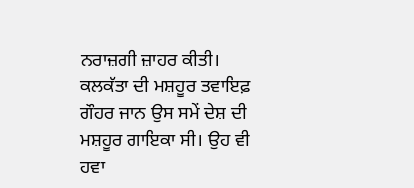ਨਰਾਜ਼ਗੀ ਜ਼ਾਹਰ ਕੀਤੀ। ਕਲਕੱਤਾ ਦੀ ਮਸ਼ਹੂਰ ਤਵਾਇਫ਼ ਗੌਹਰ ਜਾਨ ਉਸ ਸਮੇਂ ਦੇਸ਼ ਦੀ ਮਸ਼ਹੂਰ ਗਾਇਕਾ ਸੀ। ਉਹ ਵੀ ਹਵਾ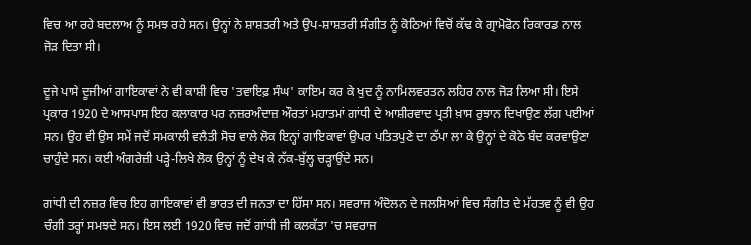ਵਿਚ ਆ ਰਹੇ ਬਦਲਾਅ ਨੂੰ ਸਮਝ ਰਹੇ ਸਨ। ਉਨ੍ਹਾਂ ਨੇ ਸ਼ਾਸ਼ਤਰੀ ਅਤੇ ਉਪ-ਸ਼ਾਸ਼ਤਰੀ ਸੰਗੀਤ ਨੂੰ ਕੋਠਿਆਂ ਵਿਚੋਂ ਕੱਢ ਕੇ ਗ੍ਰਾਮੋਫੋਨ ਰਿਕਾਰਡ ਨਾਲ ਜੋੜ ਦਿਤਾ ਸੀ।

ਦੂਜੇ ਪਾਸੇ ਦੂਜੀਆਂ ਗਾਇਕਾਵਾਂ ਨੇ ਵੀ ਕਾਸ਼ੀ ਵਿਚ 'ਤਵਾਇਫ਼ ਸੰਘ' ਕਾਇਮ ਕਰ ਕੇ ਖੁਦ ਨੂੰ ਨਾਮਿਲਵਰਤਨ ਲਹਿਰ ਨਾਲ ਜੋੜ ਲਿਆ ਸੀ। ਇਸੇ ਪ੍ਰਕਾਰ 1920 ਦੇ ਆਸਪਾਸ ਇਹ ਕਲਾਕਾਰ ਪਰ ਨਜ਼ਰਅੰਦਾਜ਼ ਔਰਤਾਂ ਮਹਾਤਮਾਂ ਗਾਂਧੀ ਦੇ ਆਸ਼ੀਰਵਾਦ ਪ੍ਰਤੀ ਖ਼ਾਸ ਰੁਝਾਨ ਦਿਖਾਉਣ ਲੱਗ ਪਈਆਂ ਸਨ। ਉਹ ਵੀ ਉਸ ਸਮੇਂ ਜਦੋਂ ਸਮਕਾਲੀ ਵਲੈਤੀ ਸੋਚ ਵਾਲੇ ਲੋਕ ਇਨ੍ਹਾਂ ਗਾਇਕਾਵਾਂ ਉਪਰ ਪਤਿਤਪੁਣੇ ਦਾ ਠੱਪਾ ਲਾ ਕੇ ਉਨ੍ਹਾਂ ਦੇ ਕੋਠੇ ਬੰਦ ਕਰਵਾਉਣਾ ਚਾਹੁੰਦੇ ਸਨ। ਕਈ ਅੰਗਰੇਜ਼ੀ ਪੜ੍ਹੇ-ਲਿਖੇ ਲੋਕ ਉਨ੍ਹਾਂ ਨੂੰ ਦੇਖ ਕੇ ਨੱਕ-ਬੁੱਲ੍ਹ ਚੜ੍ਹਾਉਂਦੇ ਸਨ।

ਗਾਂਧੀ ਦੀ ਨਜ਼ਰ ਵਿਚ ਇਹ ਗਾਇਕਾਵਾਂ ਵੀ ਭਾਰਤ ਦੀ ਜਨਤਾ ਦਾ ਹਿੱਸਾ ਸਨ। ਸਵਰਾਜ ਅੰਦੋਲਨ ਦੇ ਜਲਸਿਆਂ ਵਿਚ ਸੰਗੀਤ ਦੇ ਮੱਹਤਵ ਨੂੰ ਵੀ ਉਹ ਚੰਗੀ ਤਰ੍ਹਾਂ ਸਮਝਦੇ ਸਨ। ਇਸ ਲਈ 1920 ਵਿਚ ਜਦੋਂ ਗਾਂਧੀ ਜੀ ਕਲਕੱਤਾ 'ਚ ਸਵਰਾਜ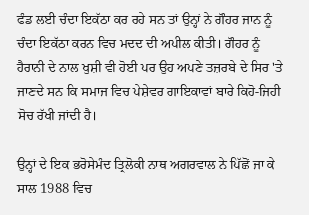ਫੰਡ ਲਈ ਚੰਦਾ ਇਕੱਠਾ ਕਰ ਰਹੇ ਸਨ ਤਾਂ ਉਨ੍ਹਾਂ ਨੇ ਗੌਹਰ ਜਾਨ ਨੂੰ ਚੰਦਾ ਇਕੱਠਾ ਕਰਨ ਵਿਚ ਮਦਦ ਦੀ ਅਪੀਲ ਕੀਤੀ। ਗੌਹਰ ਨੂੰ ਹੈਰਾਨੀ ਦੇ ਨਾਲ ਖੁਸ਼ੀ ਵੀ ਹੋਈ ਪਰ ਉਹ ਅਪਣੇ ਤਜ਼ਰਬੇ ਦੇ ਸਿਰ 'ਤੇ ਜਾਣਦੇ ਸਨ ਕਿ ਸਮਾਜ ਵਿਚ ਪੇਸ਼ੇਵਰ ਗਾਇਕਾਵਾਂ ਬਾਰੇ ਕਿਹੋ-ਜਿਹੀ ਸੋਚ ਰੱਖੀ ਜਾਂਦੀ ਹੈ।

ਉਨ੍ਹਾਂ ਦੇ ਇਕ ਭਰੋਸੇਮੰਦ ਤ੍ਰਿਲੋਕੀ ਨਾਥ ਅਗਰਵਾਲ ਨੇ ਪਿੱਛੋਂ ਜਾ ਕੇ ਸਾਲ 1988 ਵਿਚ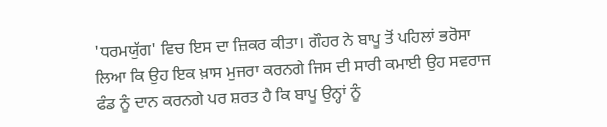'ਧਰਮਯੁੱਗ' ਵਿਚ ਇਸ ਦਾ ਜ਼ਿਕਰ ਕੀਤਾ। ਗੌਹਰ ਨੇ ਬਾਪੂ ਤੋਂ ਪਹਿਲਾਂ ਭਰੋਸਾ ਲਿਆ ਕਿ ਉਹ ਇਕ ਖ਼ਾਸ ਮੁਜਰਾ ਕਰਨਗੇ ਜਿਸ ਦੀ ਸਾਰੀ ਕਮਾਈ ਉਹ ਸਵਰਾਜ ਫੰਡ ਨੂੰ ਦਾਨ ਕਰਨਗੇ ਪਰ ਸ਼ਰਤ ਹੈ ਕਿ ਬਾਪੂ ਉਨ੍ਹਾਂ ਨੂੰ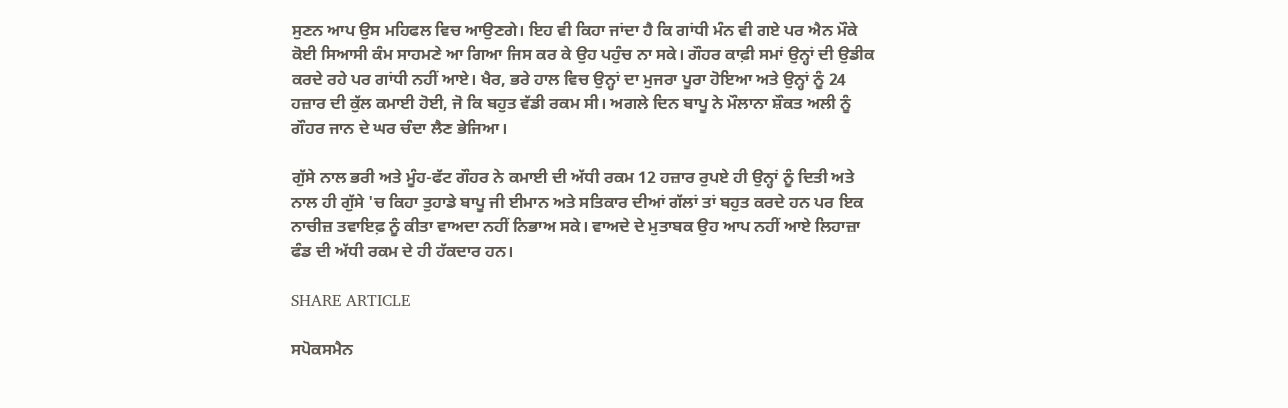ਸੁਣਨ ਆਪ ਉਸ ਮਹਿਫਲ ਵਿਚ ਆਉਣਗੇ। ਇਹ ਵੀ ਕਿਹਾ ਜਾਂਦਾ ਹੈ ਕਿ ਗਾਂਧੀ ਮੰਨ ਵੀ ਗਏ ਪਰ ਐਨ ਮੌਕੇ ਕੋਈ ਸਿਆਸੀ ਕੰਮ ਸਾਹਮਣੇ ਆ ਗਿਆ ਜਿਸ ਕਰ ਕੇ ਉਹ ਪਹੁੰਚ ਨਾ ਸਕੇ। ਗੌਹਰ ਕਾਫ਼ੀ ਸਮਾਂ ਉਨ੍ਹਾਂ ਦੀ ਉਡੀਕ ਕਰਦੇ ਰਹੇ ਪਰ ਗਾਂਧੀ ਨਹੀਂ ਆਏ। ਖੈਰ, ਭਰੇ ਹਾਲ ਵਿਚ ਉਨ੍ਹਾਂ ਦਾ ਮੁਜਰਾ ਪੂਰਾ ਹੋਇਆ ਅਤੇ ਉਨ੍ਹਾਂ ਨੂੰ 24 ਹਜ਼ਾਰ ਦੀ ਕੁੱਲ ਕਮਾਈ ਹੋਈ, ਜੋ ਕਿ ਬਹੁਤ ਵੱਡੀ ਰਕਮ ਸੀ। ਅਗਲੇ ਦਿਨ ਬਾਪੂ ਨੇ ਮੌਲਾਨਾ ਸ਼ੌਕਤ ਅਲੀ ਨੂੰ ਗੌਹਰ ਜਾਨ ਦੇ ਘਰ ਚੰਦਾ ਲੈਣ ਭੇਜਿਆ।

ਗੁੱਸੇ ਨਾਲ ਭਰੀ ਅਤੇ ਮੂੰਹ-ਫੱਟ ਗੌਹਰ ਨੇ ਕਮਾਈ ਦੀ ਅੱਧੀ ਰਕਮ 12 ਹਜ਼ਾਰ ਰੁਪਏ ਹੀ ਉਨ੍ਹਾਂ ਨੂੰ ਦਿਤੀ ਅਤੇ ਨਾਲ ਹੀ ਗੁੱਸੇ 'ਚ ਕਿਹਾ ਤੁਹਾਡੇ ਬਾਪੂ ਜੀ ਈਮਾਨ ਅਤੇ ਸਤਿਕਾਰ ਦੀਆਂ ਗੱਲਾਂ ਤਾਂ ਬਹੁਤ ਕਰਦੇ ਹਨ ਪਰ ਇਕ ਨਾਚੀਜ਼ ਤਵਾਇਫ਼ ਨੂੰ ਕੀਤਾ ਵਾਅਦਾ ਨਹੀਂ ਨਿਭਾਅ ਸਕੇ। ਵਾਅਦੇ ਦੇ ਮੁਤਾਬਕ ਉਹ ਆਪ ਨਹੀਂ ਆਏ ਲਿਹਾਜ਼ਾ ਫੰਡ ਦੀ ਅੱਧੀ ਰਕਮ ਦੇ ਹੀ ਹੱਕਦਾਰ ਹਨ।

SHARE ARTICLE

ਸਪੋਕਸਮੈਨ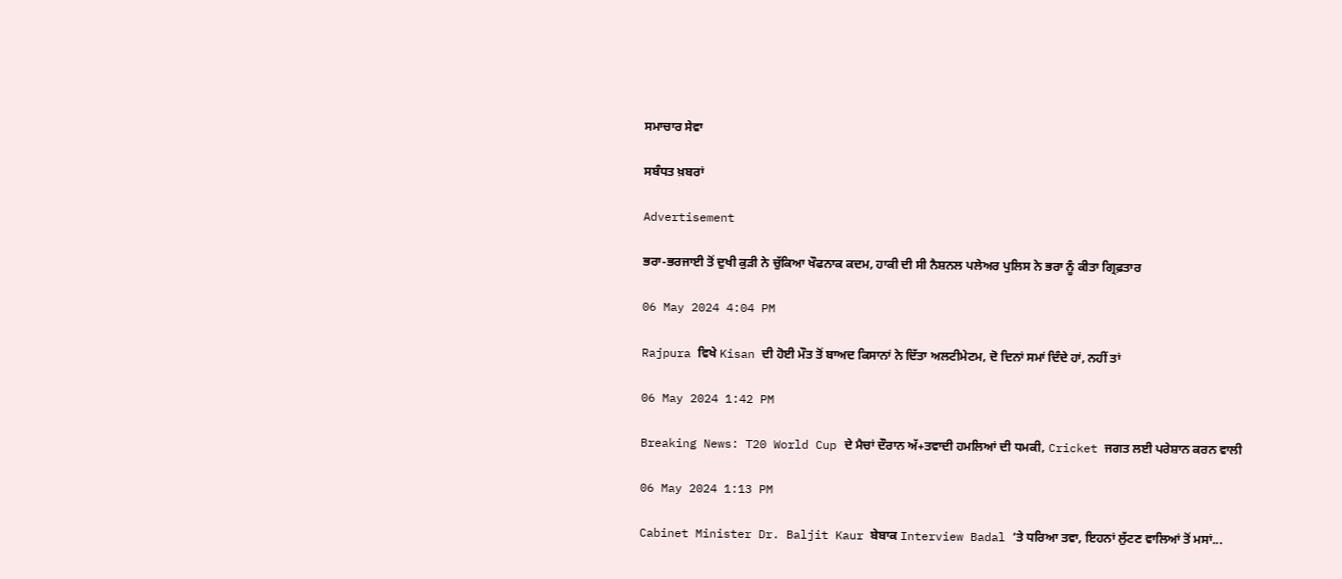ਸਮਾਚਾਰ ਸੇਵਾ

ਸਬੰਧਤ ਖ਼ਬਰਾਂ

Advertisement

ਭਰਾ-ਭਰਜਾਈ ਤੋਂ ਦੁਖੀ ਕੁੜੀ ਨੇ ਚੁੱਕਿਆ ਖੌਫਨਾਕ ਕਦਮ, ਹਾਕੀ ਦੀ ਸੀ ਨੈਸ਼ਨਲ ਪਲੇਅਰ ਪੁਲਿਸ ਨੇ ਭਰਾ ਨੂੰ ਕੀਤਾ ਗ੍ਰਿਫ਼ਤਾਰ

06 May 2024 4:04 PM

Rajpura ਵਿਖੇ Kisan ਦੀ ਹੋਈ ਮੌਤ ਤੋਂ ਬਾਅਦ ਕਿਸਾਨਾਂ ਨੇ ਦਿੱਤਾ ਅਲਟੀਮੇਟਮ, ਦੋ ਦਿਨਾਂ ਸਮਾਂ ਦਿੰਦੇ ਹਾਂ, ਨਹੀਂ ਤਾਂ

06 May 2024 1:42 PM

Breaking News: T20 World Cup ਦੇ ਮੈਚਾਂ ਦੌਰਾਨ ਅੱ+ਤਵਾਦੀ ਹਮਲਿਆਂ ਦੀ ਧਮਕੀ, Cricket ਜਗਤ ਲਈ ਪਰੇਸ਼ਾਨ ਕਰਨ ਵਾਲੀ

06 May 2024 1:13 PM

Cabinet Minister Dr. Baljit Kaur ਬੇਬਾਕ Interview Badal ‘ਤੇ ਧਰਿਆ ਤਵਾ, ਇਹਨਾਂ ਲੁੱਟਣ ਵਾਲਿਆਂ ਤੋਂ ਮਸਾਂ...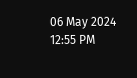06 May 2024 12:55 PM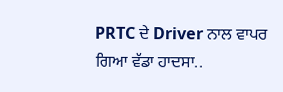PRTC ਦੇ Driver ਨਾਲ ਵਾਪਰ ਗਿਆ ਵੱਡਾ ਹਾਦਸਾ..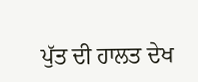ਪੁੱਤ ਦੀ ਹਾਲਤ ਦੇਖ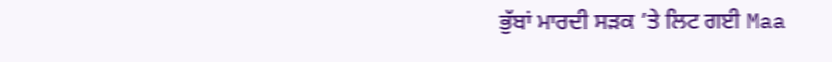ਭੁੱਬਾਂ ਮਾਰਦੀ ਸੜਕ ’ਤੇ ਲਿਟ ਗਈ Maa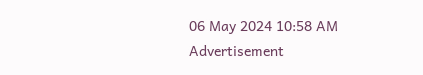06 May 2024 10:58 AM
Advertisement